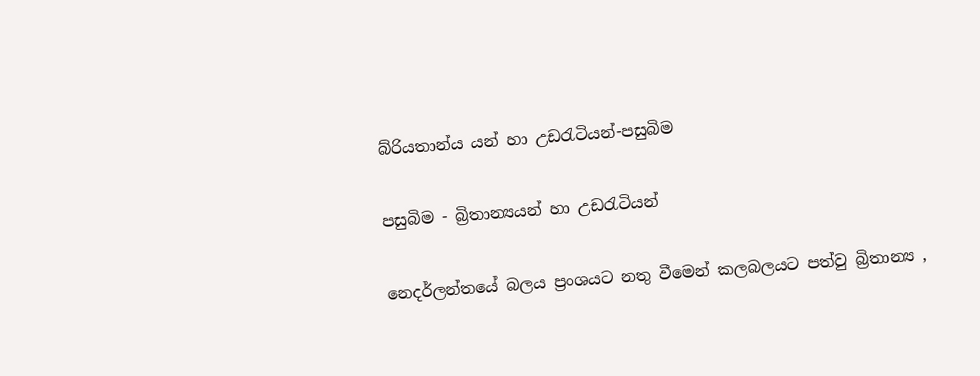බ්රියතාන්ය යන් හා උඩරැටියන්-පසුබිම

පසුබිම - බ්‍රිතාන්‍යයන් හා උඩරැටියන්

නෙදර්ලන්තයේ බලය ප්‍රංශයට නතු වීමෙන් කලබලයට පත්වු බ්‍රිතාන්‍ය ,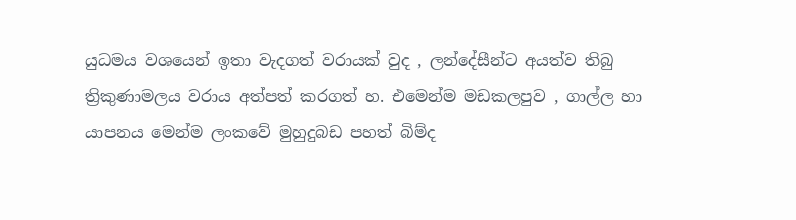යුධමය වශයෙන් ඉතා වැදගත් වරායක් වුද , ලන්දේසීන්ට අයත්ව තිබු ත්‍රිකුණාමලය වරාය අත්පත් කරගත් හ. එමෙන්ම මඩකලපුව , ගාල්ල හා යාපනය මෙන්ම ලංකවේ මුහුදුබඩ පහත් බිම්ද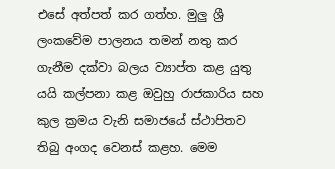එසේ අත්පත් කර ගත්හ. මුලු ශ්‍රී ලංකවේම පාලනය තමන් නතු කර ගැනීම දක්වා බලය ව්‍යාප්ත කළ යුතු යයි කල්පනා කළ ඔවුහු රාජකාරිය සහ කුල ක්‍රමය වැනි සමාජයේ ස්ථාපිතව තිබු අංගද වෙනස් කළහ. මෙම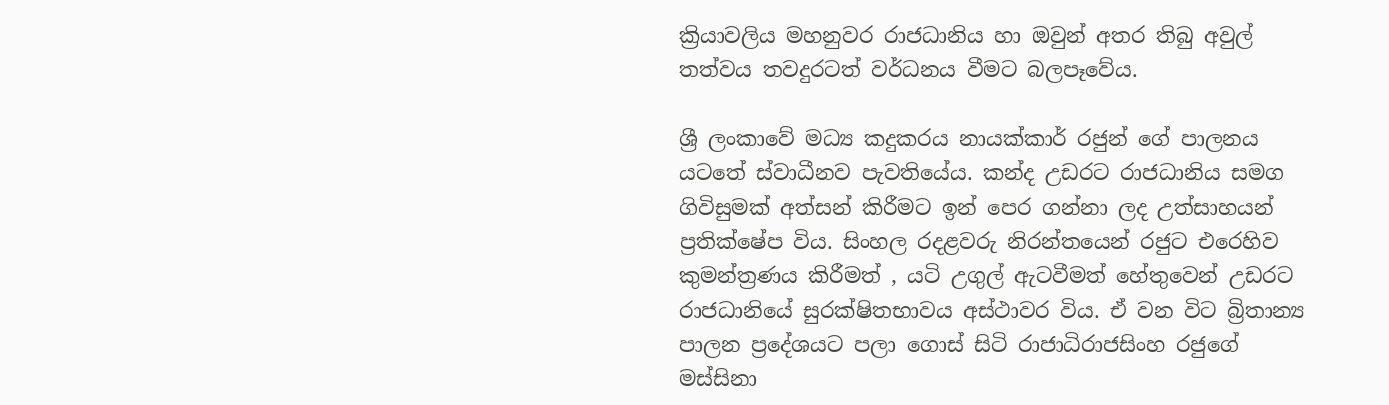ක්‍රියාවලිය මහනුවර රාජධානිය හා ඔවුන් අතර තිබු අවුල් තත්වය තවදුරටත් වර්ධනය වීමට බලපෑවේය.

ශ්‍රී ලංකාවේ මධ්‍ය කදුකරය නායක්කාර් රජුන් ගේ පාලනය යටතේ ස්වාධීනව පැවතියේය. කන්ද උඩරට රාජධානිය සමග ගිවිසුමක් අත්සන් කිරීමට ඉන් පෙර ගන්නා ලද උත්සාහයන් ප්‍රතික්ෂේප විය. සිංහල රදළවරු නිරන්තයෙන් රජුට එරෙහිව කුමන්ත්‍රණය කිරීමත් , යටි උගුල් ඇටවීමත් හේතුවෙන් උඩරට රාජධානියේ සුරක්ෂිතභාවය අස්ථාවර විය. ඒ වන විට බ්‍රිතාන්‍ය පාලන ‍ප්‍රදේශයට පලා ගොස් සිටි රාජාධිරාජසිංහ රජුගේ මස්සිනා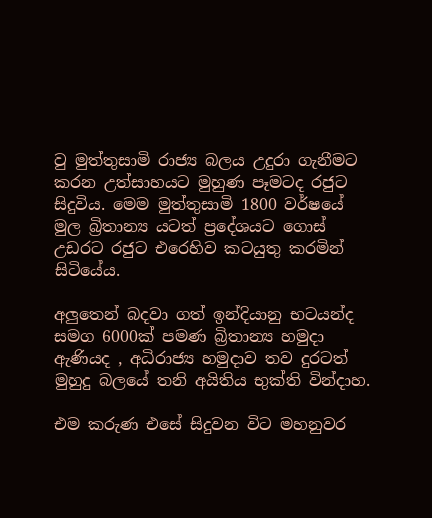වු මුත්තුසාමි රාජ්‍ය බලය උදුරා ගැනීමට කරන උත්සාහයට මුහුණ පෑමටද රජුට සිදුවිය. මෙම මුත්තුසාමි 1800 වර්ෂයේ මුල බ්‍රිතාන්‍ය ය‍ටත් ප්‍රදේශයට ගොස් උඩරට රජුට එරෙහිව කටයුතු කරමින් සිටියේය.

අලුතෙන් බදවා ගත් ඉන්දියානු භටයන්ද සමග 6000ක් පමණ බ්‍රිතාන්‍ය හමුදා ඇණියද , අධිරාජ්‍ය හමුදාව තව දුරටත් මුහුදු බලයේ තනි අයිතිය භුක්ති වින්දාහ.

එම කරුණ එසේ සිදුවන විට මහනුවර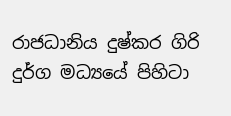රාජධානිය දුෂ්කර ගිරි දුර්ග මධ්‍යයේ පිහිටා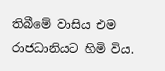තිබීමේ වාසිය එම රාජධානියට හිමි විය.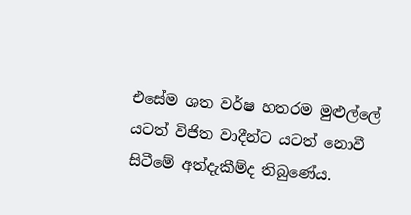එසේම ශත වර්ෂ හතරම මුළුල්ලේ යටත් විජිත වාදීන්ට යටත් නොවී සිටීමේ අත්දැකීම්ද තිබුණේය.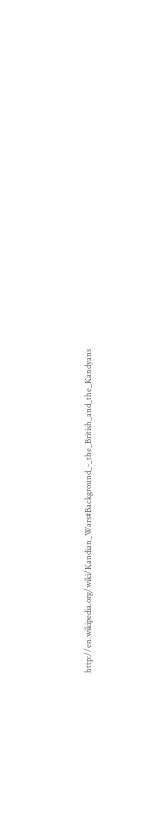http://en.wikipedia.org/wiki/Kandian_Wars#Background_-_the_British_and_the_Kandyans